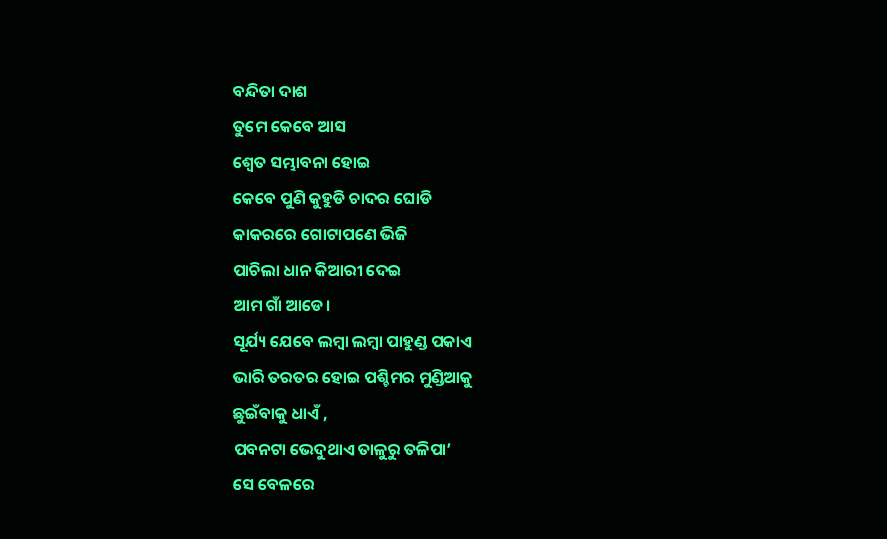ବନ୍ଦିତା ଦାଶ
ତୁମେ କେବେ ଆସ
ଶ୍ୱେତ ସମ୍ଭାବନା ହୋଇ
କେବେ ପୁଣି କୁହୁଡି ଚାଦର ଘୋଡି
କାକରରେ ଗୋଟାପଣେ ଭିଜି
ପାଚିଲା ଧାନ କିଆରୀ ଦେଇ
ଆମ ଗାଁ ଆଡେ।
ସୂର୍ଯ୍ୟ ଯେବେ ଲମ୍ବା ଲମ୍ବା ପାହୁଣ୍ଡ ପକାଏ
ଭାରି ତରତର ହୋଇ ପଶ୍ଚିମର ମୁଣ୍ଡିଆକୁ
ଛୁଇଁବାକୁ ଧାଏଁ ,
ପବନଟା ଭେଦୁଥାଏ ତାଳୁରୁ ତଳିପା’
ସେ ବେଳରେ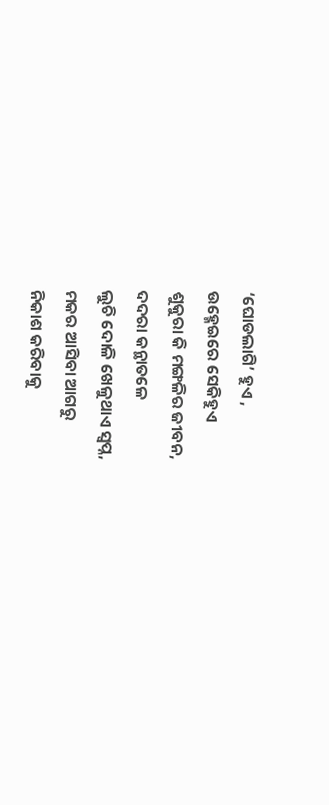‘ଘୋଡଲାଗି’ ହୁଏ ,
ଉହ୍ମେଇରେ ସେକିହୁଏ
ଶୁକୁରା କି ମଙ୍ଗଳିର ଜୀବନ,
ଦଦରା କନ୍ଥାତଳେ
ଲୁଚି ଦୋଳି ଖେଳୁଥାଏ ସ୍ୱପ୍ନ,
ମକର ଆସିବା ଆଗରୁ
ନିକାଶ କରିବାକୁ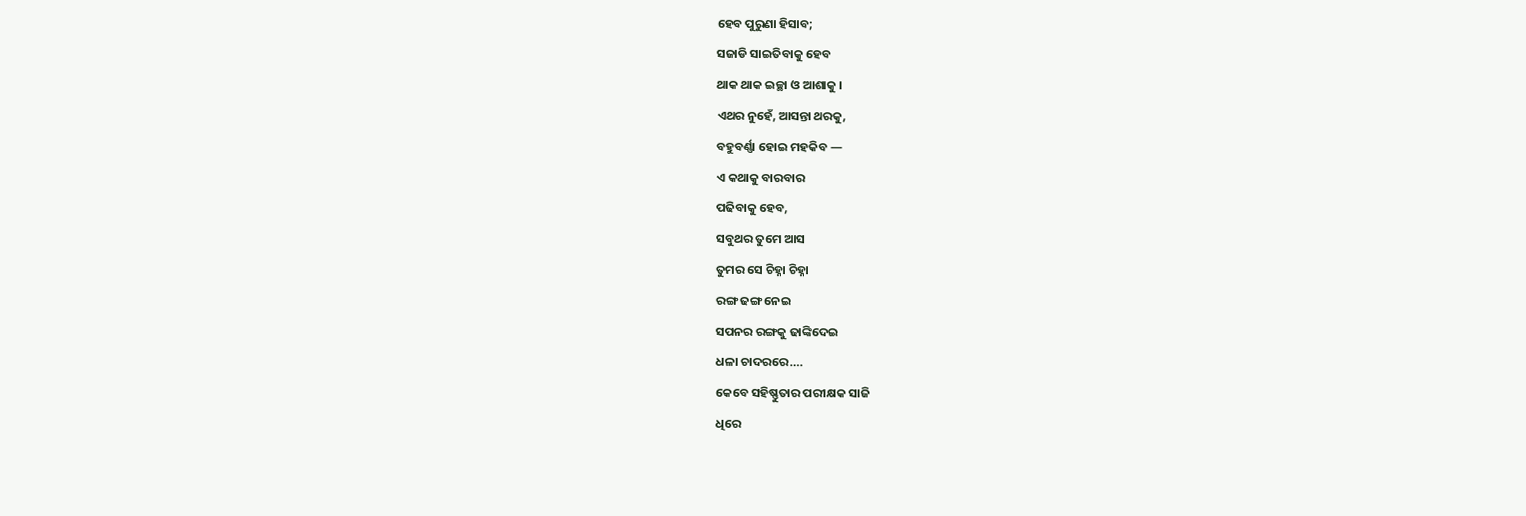ହେବ ପୁରୁଣା ହିସାବ;
ସଜାଡି ସାଇତିବାକୁ ହେବ
ଥାକ ଥାକ ଇଚ୍ଛା ଓ ଆଶାକୁ ।
ଏଥର ନୁହେଁ, ଆସନ୍ତା ଥରକୁ,
ବହୁବର୍ଣ୍ଣା ହୋଇ ମହକିବ —
ଏ କଥାକୁ ବାରବାର
ପଢିବାକୁ ହେବ,
ସବୁଥର ତୁମେ ଆସ
ତୁମର ସେ ଚିହ୍ନା ଚିହ୍ନା
ରଙ୍ଗ ଢଙ୍ଗ ନେଇ
ସପନର ରଙ୍ଗକୁ ଢାଙ୍କିଦେଇ
ଧଳା ଚାଦରରେ….
କେବେ ସହିଷ୍ଣୁତାର ପରୀକ୍ଷକ ସାଜି
ଧିରେ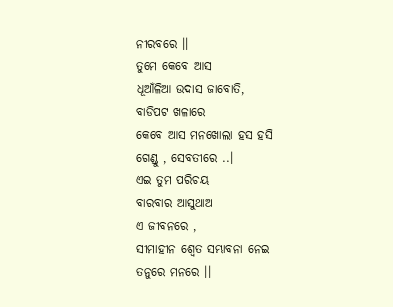ନୀରବରେ ।।
ତୁମେ କେବେ ଆସ
ଧୂଆଁଳିଆ ଉଦାସ ଜାବୋତି,
ବାଡିପଟ ଖଳାରେ
କେବେ ଆସ ମନଖୋଲା ହସ ହସି
ଗେଣ୍ଡୁ , ସେବତୀରେ ..।
ଏଇ ତୁମ ପରିଚୟ
ବାରବାର ଆସୁଥାଅ
ଏ ଜୀବନରେ ,
ସୀମାହୀନ ଶ୍ୱେତ ସମ୍ଭାବନା ନେଇ
ତନୁରେ ମନରେ ।।